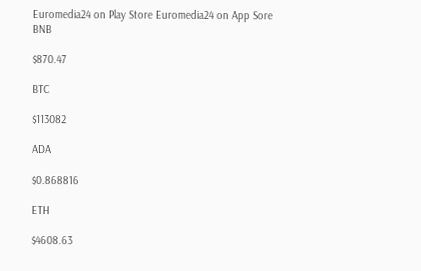Euromedia24 on Play Store Euromedia24 on App Sore
BNB

$870.47

BTC

$113082

ADA

$0.868816

ETH

$4608.63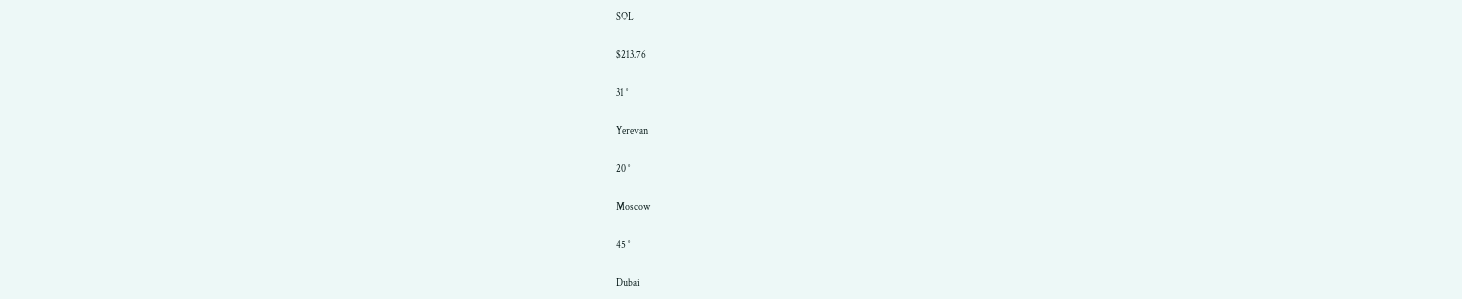SOL

$213.76

31 °

Yerevan

20 °

Moscow

45 °

Dubai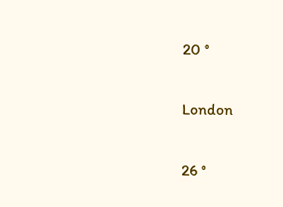20 °

London

26 °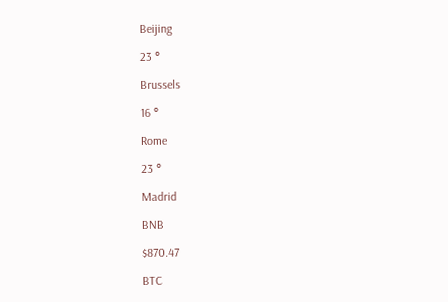Beijing

23 °

Brussels

16 °

Rome

23 °

Madrid

BNB

$870.47

BTC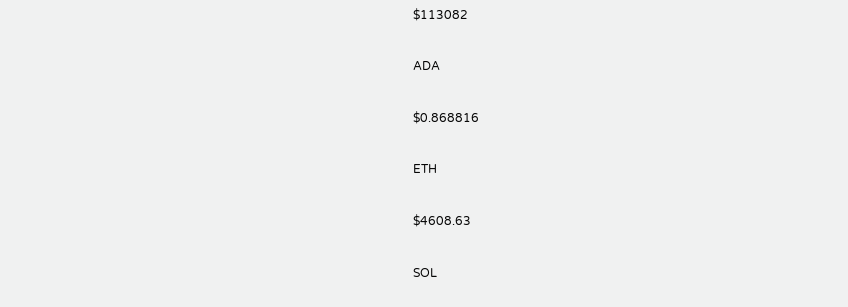$113082

ADA

$0.868816

ETH

$4608.63

SOL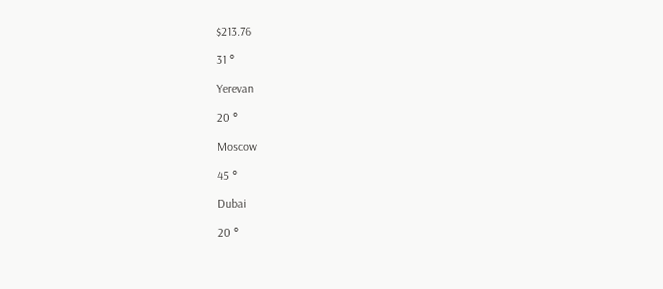$213.76

31 °

Yerevan

20 °

Moscow

45 °

Dubai

20 °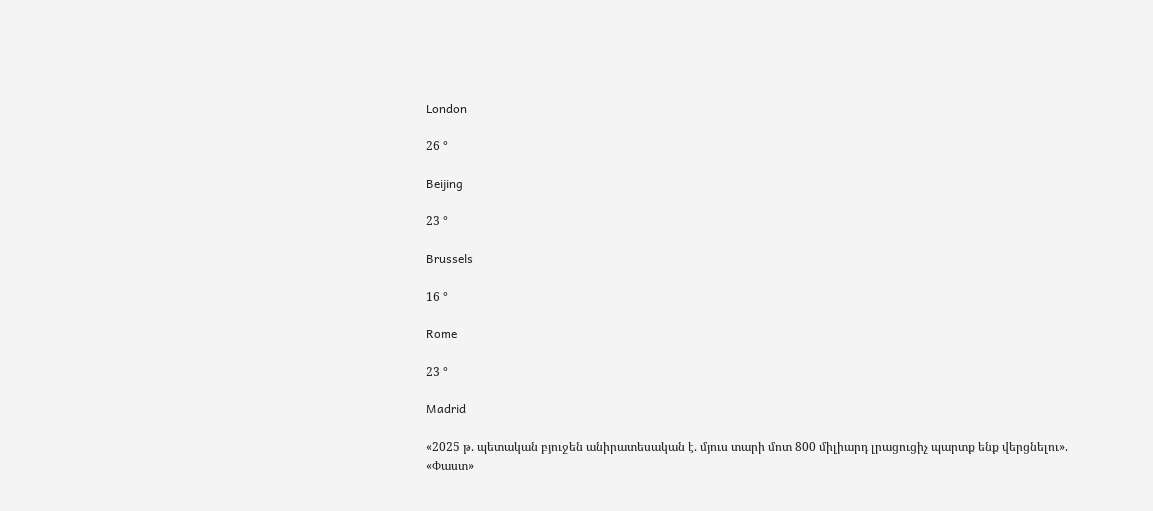London

26 °

Beijing

23 °

Brussels

16 °

Rome

23 °

Madrid

«2025 թ. պետական բյուջեն անիրատեսական է. մյուս տարի մոտ 800 միլիարդ լրացուցիչ պարտք ենք վերցնելու». «Փաստ»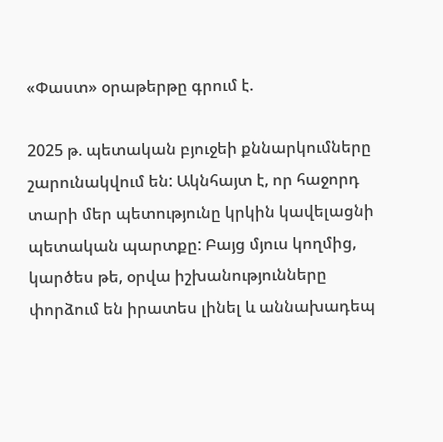«Փաստ» օրաթերթը գրում է.

2025 թ. պետական բյուջեի քննարկումները շարունակվում են: Ակնհայտ է, որ հաջորդ տարի մեր պետությունը կրկին կավելացնի պետական պարտքը: Բայց մյուս կողմից, կարծես թե, օրվա իշխանությունները փորձում են իրատես լինել և աննախադեպ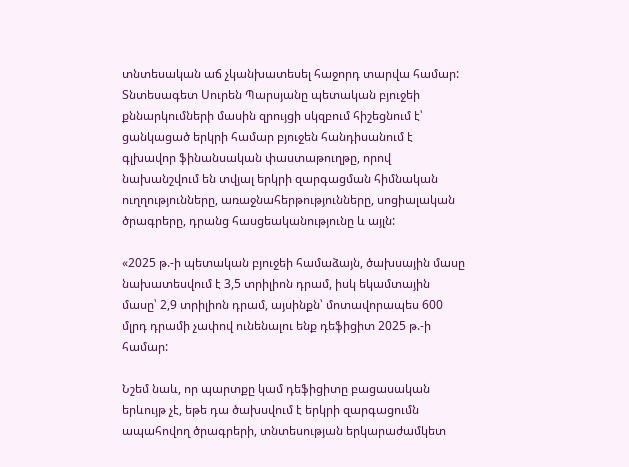տնտեսական աճ չկանխատեսել հաջորդ տարվա համար: Տնտեսագետ Սուրեն Պարսյանը պետական բյուջեի քննարկումների մասին զրույցի սկզբում հիշեցնում է՝ ցանկացած երկրի համար բյուջեն հանդիսանում է գլխավոր ֆինանսական փաստաթուղթը, որով նախանշվում են տվյալ երկրի զարգացման հիմնական ուղղությունները, առաջնահերթությունները, սոցիալական ծրագրերը, դրանց հասցեականությունը և այլն:

«2025 թ.-ի պետական բյուջեի համաձայն, ծախսային մասը նախատեսվում է 3,5 տրիլիոն դրամ, իսկ եկամտային մասը՝ 2,9 տրիլիոն դրամ, այսինքն՝ մոտավորապես 600 մլրդ դրամի չափով ունենալու ենք դեֆիցիտ 2025 թ.-ի համար:

Նշեմ նաև, որ պարտքը կամ դեֆիցիտը բացասական երևույթ չէ, եթե դա ծախսվում է երկրի զարգացումն ապահովող ծրագրերի, տնտեսության երկարաժամկետ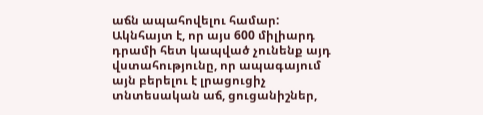աճն ապահովելու համար: Ակնհայտ է, որ այս 600 միլիարդ դրամի հետ կապված չունենք այդ վստահությունը, որ ապագայում այն բերելու է լրացուցիչ տնտեսական աճ, ցուցանիշներ,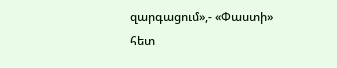զարգացում»,- «Փաստի» հետ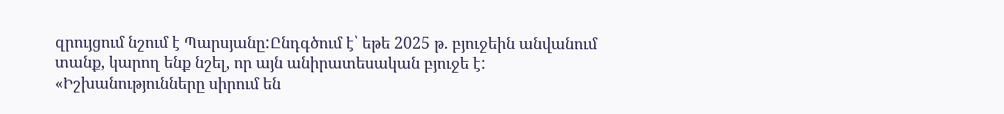զրույցում նշում է Պարսյանը:Ընդգծում է՝ եթե 2025 թ. բյուջեին անվանում տանք, կարող ենք նշել, որ այն անիրատեսական բյուջե է: «Իշխանությունները սիրում են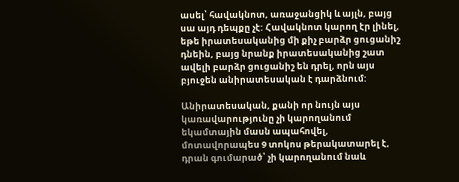ասել՝ հավակնոտ, առաջանցիկ և այլն, բայց սա այդ դեպքը չէ: Հավակնոտ կարող էր լինել, եթե իրատեսականից մի քիչ բարձր ցուցանիշ դնեին, բայց նրանք իրատեսականից շատ ավելի բարձր ցուցանիշ են դրել, որն այս բյուջեն անիրատեսական է դարձնում:

Անիրատեսական, քանի որ նույն այս կառավարությունը չի կարողանում եկամտային մասն ապահովել, մոտավորապես 9 տոկոս թերակատարել է, դրան գումարած՝ չի կարողանում նաև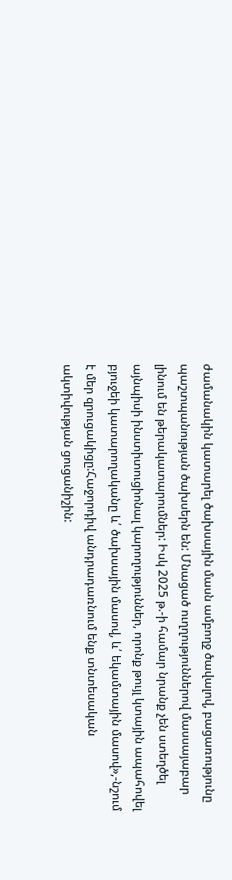ժամանակին կատարել ծախսային մասն ամբողջ ծավալով, բացառությունը պաշտպանության ծախսերն են: Մնացած ուղղություններով մասսայաբար լինում են թերակատարումներ: Իսկ 2025 թ.-ի համար նրանք չեն ստեղծել այնպիսի ինստիտուցիոնալ կարողություններ, որոնք թույլ կտային ապահովել բյուջեի կատարողականը և՛ ծախսային մասով, և՛ եկամտային մասով»,-նշում է մեր զրուցակիցը:Հաջորդիվ անդրադառնում ենք տնտեսական ակտիվության ցուցանիշին: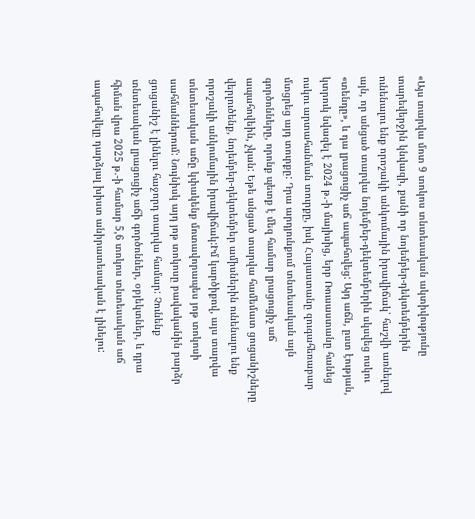«Այս տարվա մոտ 9 տոկոս տնտեսական ակտիվությունը տարեվերջին կնվազի, քանի որ նոյեմբեր-դեկտեմբերին ունենալու ենք որոշակի անկումային իրավիճակ՝ հաշվի առնելով այն, որ անցած տարվա նոյեմբեր-դեկտեմբերին սկսվեց ոսկու «տենդը», և դա լրացուցիչ աճ ապահովեց: Այդ աճն, ըստ էության, կտրուկ նվազել է 2024 թ.-ի մայիսից, երբ Ռուսաստանը հանեց ոսկու արտահանման տուրքը, իսկ Հայաստանը զուգահեռաբար մտցրեց այդ տուրքը: Դրա արդյունքում տնտեսական այն գործոնները, որոնք պետք է մեզ համար լրացուցիչ աճ ապահովեին, չկան: Եթե անցած տարվա համեմատ ցուցանիշները վերլուծենք, նոյեմբեր-դեկտեմբեր ամիսներին ունենալու ենք որոշակի անկումային իրավիճակ:Իմ կարծիքով, այս տարվա տնտեսական աճը կփակենք մոտավորապես յոթ տոկոսի սահմաններում: Նույնիսկ այդ յոթ տոկոսը բավականին բարձր ցուցանիշ է լինելու հաջորդ տարվա համար: Չունենք տնտեսական լրացուցիչ աճի գործոններ, օբյեկտներ, և դրա հիման վրա 2025 թ.-ի համար 5,6 տոկոս տնտեսական աճ ապահովելը դարձյալ խիստ անիրատեսական է լինելու: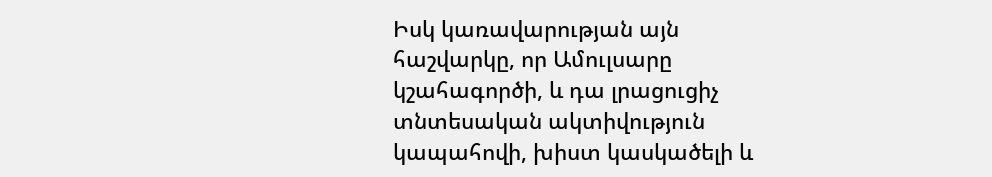Իսկ կառավարության այն հաշվարկը, որ Ամուլսարը կշահագործի, և դա լրացուցիչ տնտեսական ակտիվություն կապահովի, խիստ կասկածելի և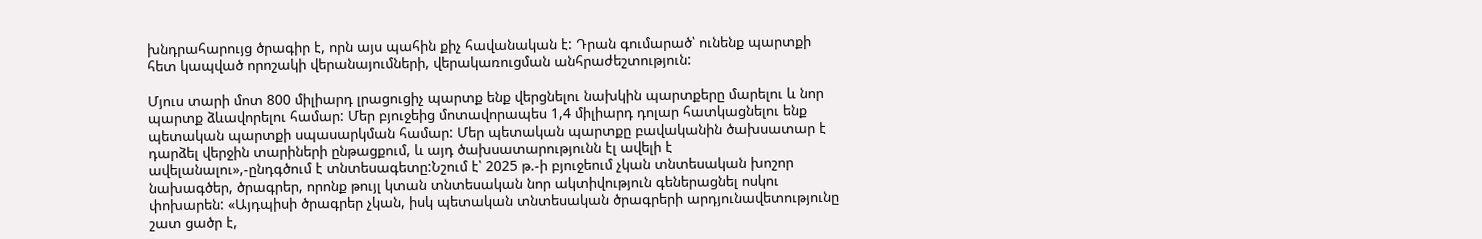խնդրահարույց ծրագիր է, որն այս պահին քիչ հավանական է: Դրան գումարած՝ ունենք պարտքի հետ կապված որոշակի վերանայումների, վերակառուցման անհրաժեշտություն:

Մյուս տարի մոտ 800 միլիարդ լրացուցիչ պարտք ենք վերցնելու նախկին պարտքերը մարելու և նոր պարտք ձևավորելու համար: Մեր բյուջեից մոտավորապես 1,4 միլիարդ դոլար հատկացնելու ենք պետական պարտքի սպասարկման համար: Մեր պետական պարտքը բավականին ծախսատար է դարձել վերջին տարիների ընթացքում, և այդ ծախսատարությունն էլ ավելի է ավելանալու»,-ընդգծում է տնտեսագետը:Նշում է՝ 2025 թ.-ի բյուջեում չկան տնտեսական խոշոր նախագծեր, ծրագրեր, որոնք թույլ կտան տնտեսական նոր ակտիվություն գեներացնել ոսկու փոխարեն: «Այդպիսի ծրագրեր չկան, իսկ պետական տնտեսական ծրագրերի արդյունավետությունը շատ ցածր է,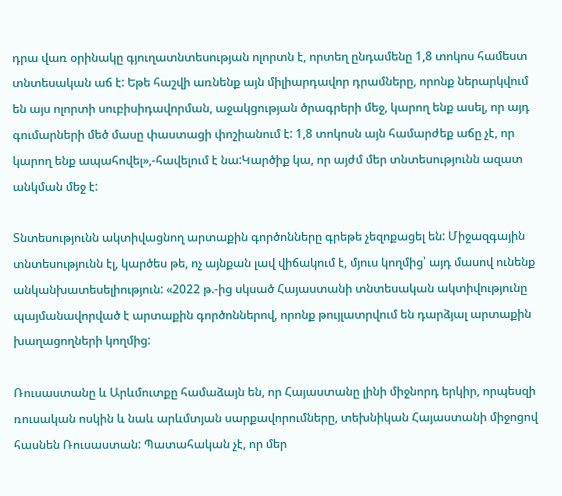դրա վառ օրինակը գյուղատնտեսության ոլորտն է, որտեղ ընդամենը 1,8 տոկոս համեստ տնտեսական աճ է: Եթե հաշվի առնենք այն միլիարդավոր դրամները, որոնք ներարկվում են այս ոլորտի սուբիսիդավորման, աջակցության ծրագրերի մեջ, կարող ենք ասել, որ այդ գումարների մեծ մասը փաստացի փոշիանում է: 1,8 տոկոսն այն համարժեք աճը չէ, որ կարող ենք ապահովել»,-հավելում է նա:Կարծիք կա, որ այժմ մեր տնտեսությունն ազատ անկման մեջ է:

Տնտեսությունն ակտիվացնող արտաքին գործոնները գրեթե չեզոքացել են: Միջազգային տնտեսությունն էլ, կարծես թե, ոչ այնքան լավ վիճակում է, մյուս կողմից՝ այդ մասով ունենք անկանխատեսելիություն: «2022 թ.-ից սկսած Հայաստանի տնտեսական ակտիվությունը պայմանավորված է արտաքին գործոններով, որոնք թույլատրվում են դարձյալ արտաքին խաղացողների կողմից:

Ռուսաստանը և Արևմուտքը համաձայն են, որ Հայաստանը լինի միջնորդ երկիր, որպեսզի ռուսական ոսկին և նաև արևմտյան սարքավորումները, տեխնիկան Հայաստանի միջոցով հասնեն Ռուսաստան: Պատահական չէ, որ մեր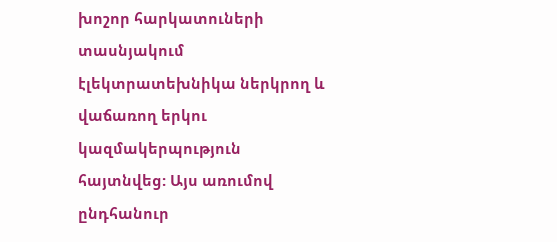խոշոր հարկատուների տասնյակում էլեկտրատեխնիկա ներկրող և վաճառող երկու կազմակերպություն հայտնվեց: Այս առումով ընդհանուր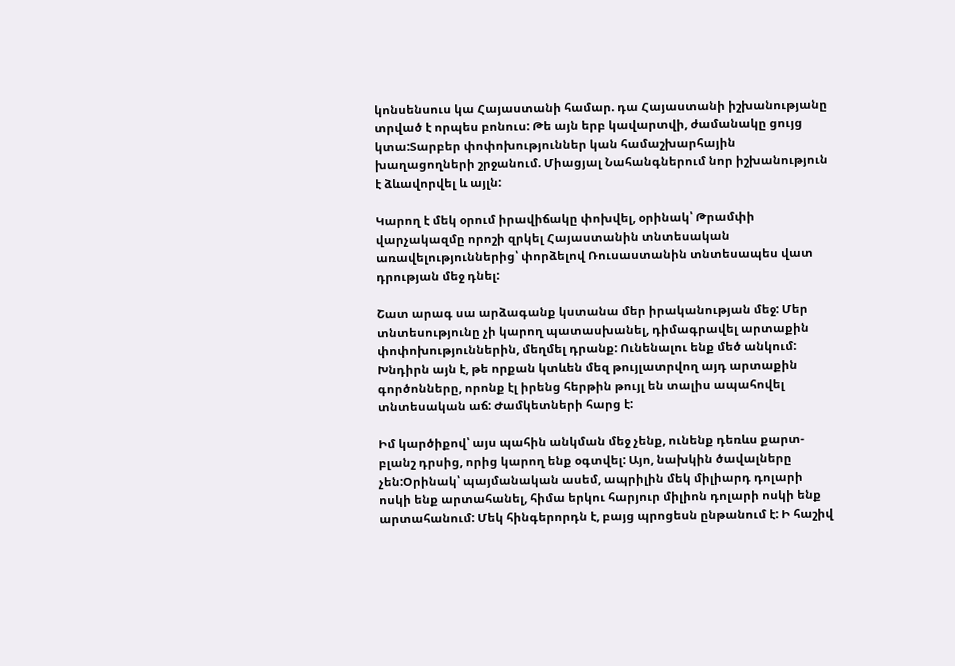կոնսենսուս կա Հայաստանի համար. դա Հայաստանի իշխանությանը տրված է որպես բոնուս: Թե այն երբ կավարտվի, ժամանակը ցույց կտա:Տարբեր փոփոխություններ կան համաշխարհային խաղացողների շրջանում. Միացյալ Նահանգներում նոր իշխանություն է ձևավորվել և այլն:

Կարող է մեկ օրում իրավիճակը փոխվել, օրինակ՝ Թրամփի վարչակազմը որոշի զրկել Հայաստանին տնտեսական առավելություններից՝ փորձելով Ռուսաստանին տնտեսապես վատ դրության մեջ դնել:

Շատ արագ սա արձագանք կստանա մեր իրականության մեջ: Մեր տնտեսությունը չի կարող պատասխանել, դիմագրավել արտաքին փոփոխություններին, մեղմել դրանք: Ունենալու ենք մեծ անկում: Խնդիրն այն է, թե որքան կտևեն մեզ թույլատրվող այդ արտաքին գործոնները, որոնք էլ իրենց հերթին թույլ են տալիս ապահովել տնտեսական աճ: Ժամկետների հարց է:

Իմ կարծիքով՝ այս պահին անկման մեջ չենք, ունենք դեռևս քարտ- բլանշ դրսից, որից կարող ենք օգտվել: Այո, նախկին ծավալները չեն:Օրինակ՝ պայմանական ասեմ, ապրիլին մեկ միլիարդ դոլարի ոսկի ենք արտահանել, հիմա երկու հարյուր միլիոն դոլարի ոսկի ենք արտահանում: Մեկ հինգերորդն է, բայց պրոցեսն ընթանում է: Ի հաշիվ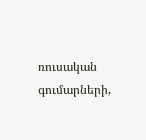ռուսական գումարների,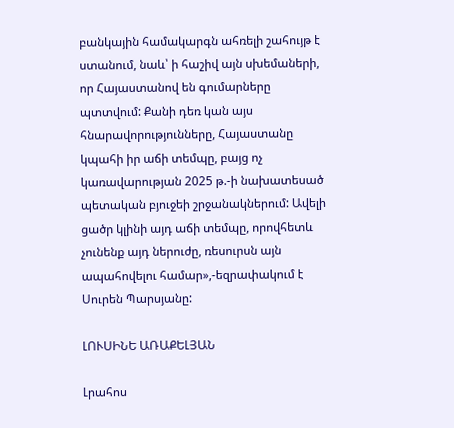բանկային համակարգն ահռելի շահույթ է ստանում, նաև՝ ի հաշիվ այն սխեմաների, որ Հայաստանով են գումարները պտտվում: Քանի դեռ կան այս հնարավորությունները, Հայաստանը կպահի իր աճի տեմպը, բայց ոչ կառավարության 2025 թ.-ի նախատեսած պետական բյուջեի շրջանակներում: Ավելի ցածր կլինի այդ աճի տեմպը, որովհետև չունենք այդ ներուժը, ռեսուրսն այն ապահովելու համար»,-եզրափակում է Սուրեն Պարսյանը:

ԼՈՒՍԻՆԵ ԱՌԱՔԵԼՅԱՆ

Լրահոս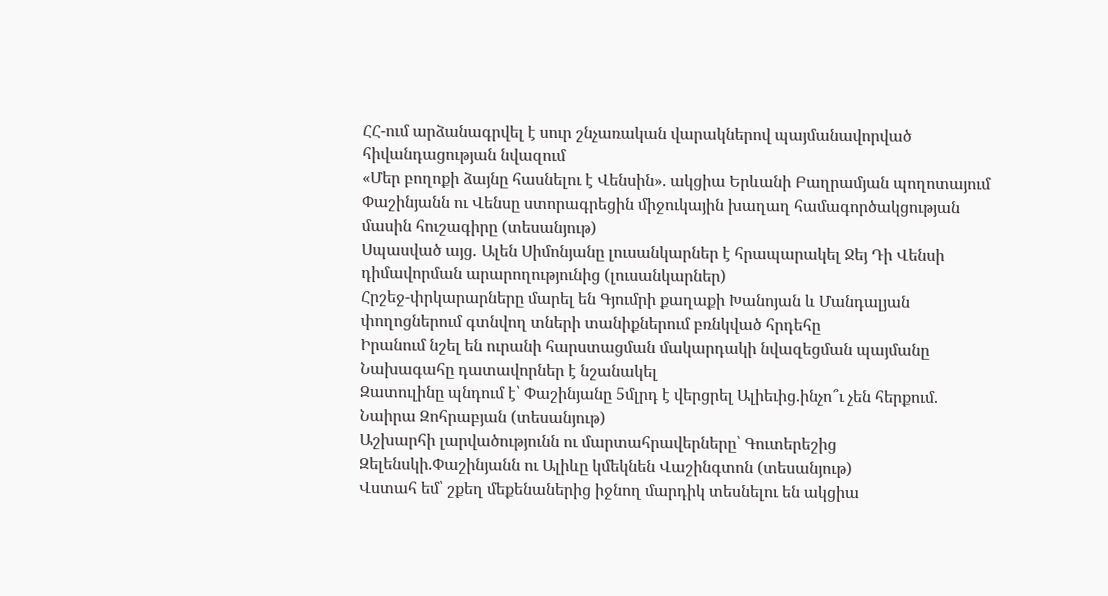ՀՀ-ում արձանագրվել է սուր շնչառական վարակներով պայմանավորված հիվանդացության նվազում
«Մեր բողոքի ձայնը հասնելու է Վենսին». ակցիա Երևանի Բաղրամյան պողոտայում
Փաշինյանն ու Վենսը ստորագրեցին միջուկային խաղաղ համագործակցության մասին հուշագիրը (տեսանյութ)
Սպասված այց․ Ալեն Սիմոնյանը լուսանկարներ է հրապարակել Ջեյ Դի Վենսի դիմավորման արարողությունից (լուսանկարներ)
Հրշեջ-փրկարարները մարել են Գյումրի քաղաքի Խանոյան և Մանդալյան փողոցներում գտնվող տների տանիքներում բռնկված հրդեհը
Իրանում նշել են ուրանի հարստացման մակարդակի նվազեցման պայմանը
Նախագահը դատավորներ է նշանակել
Զատուլինը պնդում է՝ Փաշինյանը 5մլրդ է վերցրել Ալիեւից.ինչո՞ւ չեն հերքում. Նաիրա Զոհրաբյան (տեսանյութ)
Աշխարհի լարվածությունն ու մարտահրավերները՝ Գուտերեշից Զելենսկի.Փաշինյանն ու Ալիևը կմեկնեն Վաշինգտոն (տեսանյութ)
Վստահ եմ՝ շքեղ մեքենաներից իջնող մարդիկ տեսնելու են ակցիա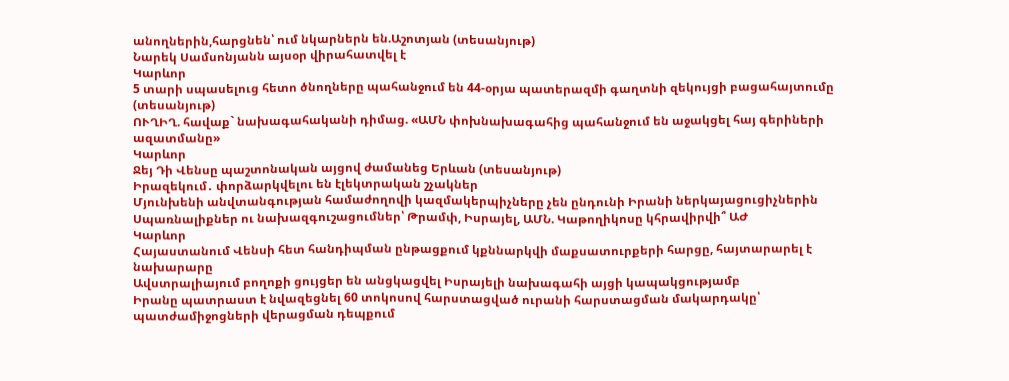անողներին,հարցնեն՝ ում նկարներն են.Աշոտյան (տեսանյութ)
Նարեկ Սամսոնյանն այսօր վիրահատվել է
Կարևոր
5 տարի սպասելուց հետո ծնողները պահանջում են 44-օրյա պատերազմի գաղտնի զեկույցի բացահայտումը (տեսանյութ)
ՈՒՂԻՂ. հավաք` նախագահականի դիմաց. «ԱՄՆ փոխնախագահից պահանջում են աջակցել հայ գերիների ազատմանը»
Կարևոր
Ջեյ Դի Վենսը պաշտոնական այցով ժամանեց Երևան (տեսանյութ)
Իրազեկում․ փորձարկվելու են էլեկտրական շչակներ
Մյունխենի անվտանգության համաժողովի կազմակերպիչները չեն ընդունի Իրանի ներկայացուցիչներին
Սպառնալիքներ ու նախազգուշացումներ՝ Թրամփ, Իսրայել, ԱՄՆ. Կաթողիկոսը կհրավիրվի՞ ԱԺ
Կարևոր
Հայաստանում Վենսի հետ հանդիպման ընթացքում կքննարկվի մաքսատուրքերի հարցը, հայտարարել է նախարարը
Ավստրալիայում բողոքի ցույցեր են անցկացվել Իսրայելի նախագահի այցի կապակցությամբ
Իրանը պատրաստ է նվազեցնել 60 տոկոսով հարստացված ուրանի հարստացման մակարդակը՝ պատժամիջոցների վերացման դեպքում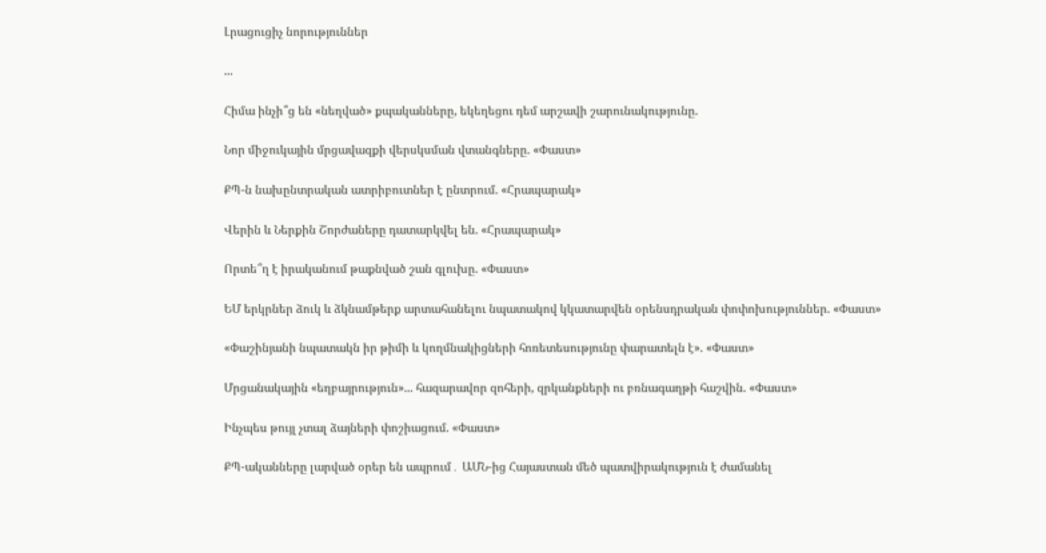Լրացուցիչ նորություններ

...

Հիմա ինչի՞ց են «նեղված» քպականները, եկեղեցու դեմ արշավի շարունակությունը.

Նոր միջուկային մրցավազքի վերսկսման վտանգները. «Փաստ»

ՔՊ-ն նախընտրական ատրիբուտներ է ընտրում. «Հրապարակ»

Վերին և Ներքին Շորժաները դատարկվել են. «Հրապարակ»

Որտե՞ղ է իրականում թաքնված շան գլուխը. «Փաստ»

ԵՄ երկրներ ձուկ և ձկնամթերք արտահանելու նպատակով կկատարվեն օրենսդրական փոփոխություններ. «Փաստ»

«Փաշինյանի նպատակն իր թիմի և կողմնակիցների հոռետեսությունը փարատելն է». «Փաստ»

Մրցանակային «եղբայրություն»... հազարավոր զոհերի, զրկանքների ու բռնագաղթի հաշվին. «Փաստ»

Ինչպես թույլ չտալ ձայների փոշիացում. «Փաստ»

ՔՊ-ականները լարված օրեր են ապրում․ ԱՄՆ-ից Հայաստան մեծ պատվիրակություն է ժամանել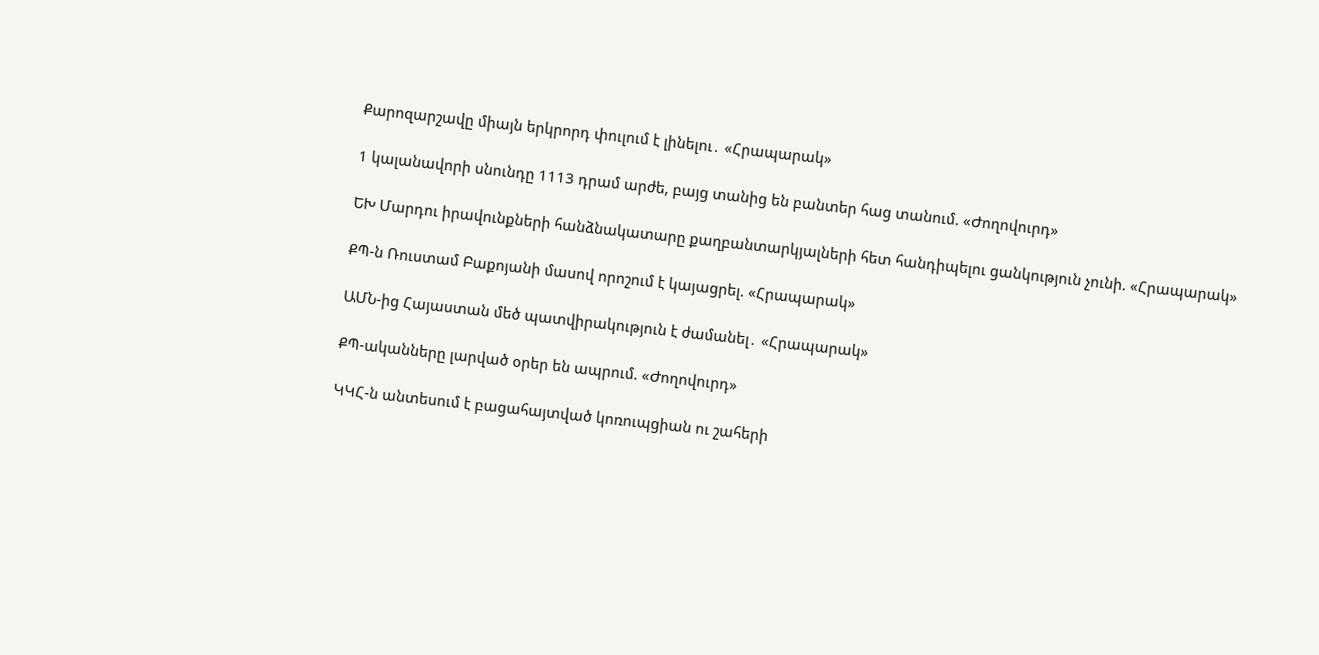Քարոզարշավը միայն երկրորդ փուլում է լինելու․ «Հրապարակ»

1 կալանավորի սնունդը 1113 դրամ արժե, բայց տանից են բանտեր հաց տանում. «Ժողովուրդ»

ԵԽ Մարդու իրավունքների հանձնակատարը քաղբանտարկյալների հետ հանդիպելու ցանկություն չունի. «Հրապարակ»

ՔՊ-ն Ռուստամ Բաքոյանի մասով որոշում է կայացրել. «Հրապարակ»

ԱՄՆ-ից Հայաստան մեծ պատվիրակություն է ժամանել․ «Հրապարակ»

ՔՊ-ականները լարված օրեր են ապրում. «Ժողովուրդ»

ԿԿՀ-ն անտեսում է բացահայտված կոռուպցիան ու շահերի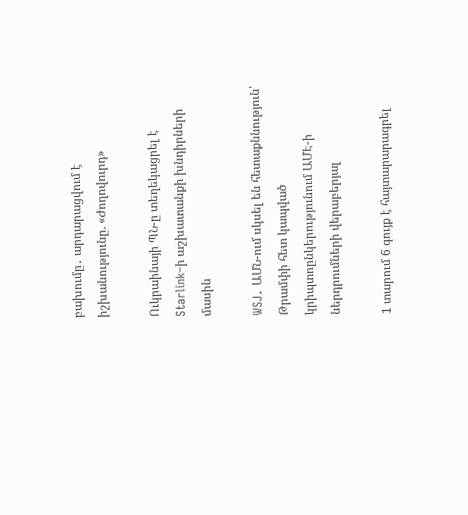բախումը․ արդարացվում է իշխանությունը. «Ժողովուրդ»

Ուկրաինայի ՊՆ-ը տեղեկացրել է Starlink–ի աշխատանքի խնդիրների մասին

WSJ․ ԱՄՆ-ում սկսել են հետաքննություն՝ Թրամփի հետ կապված կրիպտոընկերությունում ԱՄԷ-ի ներդրումների վերաբերյալ

1 տարում 6 գույք է հայտարարագրել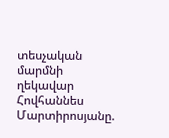տեսչական մարմնի ղեկավար Հովհաննես Մարտիրոսյանը.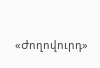«Ժողովուրդ»